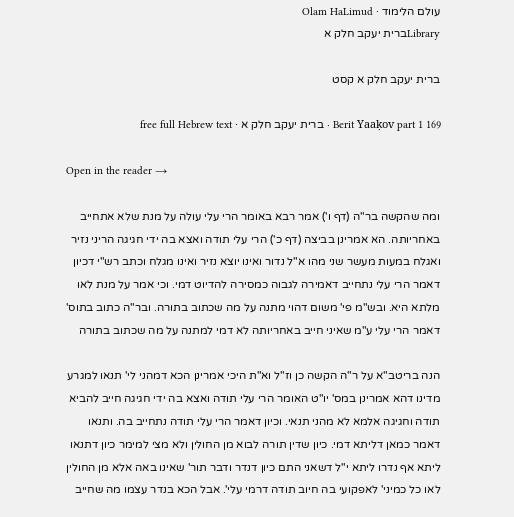עולם הלימוד · Olam HaLimud
Libraryברית יעקב חלק א

ברית יעקב חלק א קסט

Berit Yaaḳov part 1 169 · ברית יעקב חלק א · free full Hebrew text

Open in the reader →

ומה שהקשה בר"ה (דף ו') אמר רבא באומר הרי עלי עולה על מנת שלא אתחייב באחריותה. הא אמרינן בביצה (דף כ') הרי עלי תודה ואצא בה ידי חגיגה הריני נזיר ואגלח במעות מעשר שני מהו א"ל נדור ואינו יוצא נזיר ואינו מגלח וכתב רש"י דכיון דאמר הרי עלי נתחייב דאמירה לגבוה כמסירה להדיוט דמי. וכי אמר על מנת לאו מלתא היא. ובש"מ פי' משום דהוי מתנה על מה שכתוב בתורה. ובר"ה כתוב בתוס' דאמר הרי עלי ע"מ שאיני חייב באחריותה לא דמי למתנה על מה שכתוב בתורה

הנה בריטב"א על ר"ה הקשה כן וז"ל וא"ת היכי אמרינן הכא דמהני לי' תנאו למגרע מדינו דהא אמרינן במס' יו"ט האומר הרי עלי תודה ואצא בה ידי חגיגה חייב להביא תודה וחגיגה אלמא לא מהני תנאי. וכיון דאמר הרי עלי תודה נתחייב בה. ותנאו דאמר כמאן דליתא דמי. כיון שדין תורה לבוא מן החולין ולא מצי למימר כיון דתנאו ליתא אף נדרו ליתא י"ל דשאני התם כיון דנדר ודבר תור' שאינו באה אלא מן החולין לאו כל כמיני' לאפקועי בה חיוב תודה דרמי עלי'. אבל הכא בנדר עצמו מה שחייב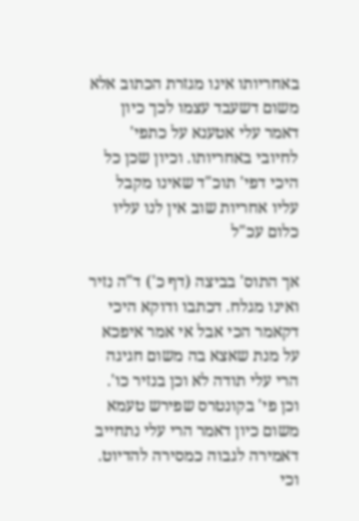באחריותו אינו מגזרת הכתוב אלא משום דשעבד עצמו לכך כיון דאמר עלי אטענא על כתפי' לחיובי באחריותו. וכיון שכן כל היכי דפי' תוכ"ד שאינו מקבל עליו אחריות שוב אין לנו עליו כלום עכ"ל

אך התוס' בביצה (דף כ') ד"ה נזיר ואינו מגלח. דכתבו ודוקא היכי דקאמר הכי אבל אי אמר איפכא על מנת שאצא בה משום חגיגה הרי עלי תודה לא וכן בנזיר כו'. וכן פי' בקונטרס שפירש טעמא משום כיון דאמר הרי עלי נתחייב דאמירה לגבוה כמסירה להדיוט. וכי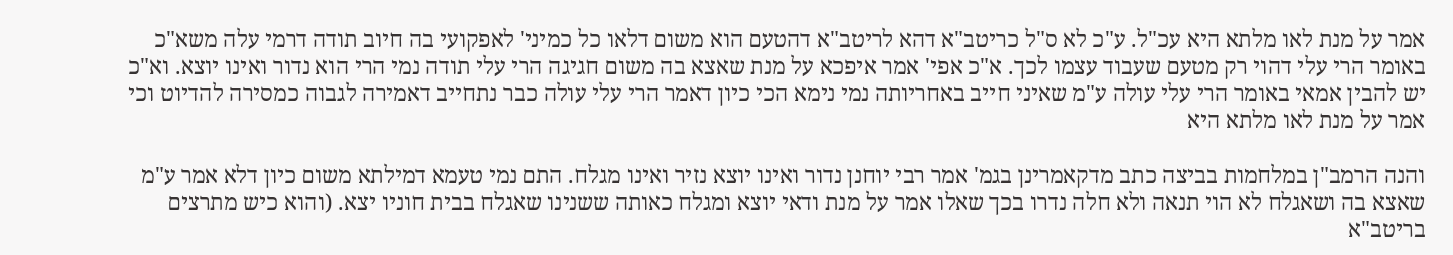אמר על מנת לאו מלתא היא עכ"ל. ע"כ לא ס"ל כריטב"א דהא לריטב"א דהטעם הוא משום דלאו כל כמיני' לאפקועי בה חיוב תודה דרמי עלה משא"כ באומר הרי עלי דהוי רק מטעם שעבוד עצמו לכך. א"כ אפי' אמר איפכא על מנת שאצא בה משום חגיגה הרי עלי תודה נמי הרי הוא נדור ואינו יוצא. וא"כ יש להבין אמאי באומר הרי עלי עולה ע"מ שאיני חייב באחריותה נמי נימא הכי כיון דאמר הרי עלי עולה כבר נתחייב דאמירה לגבוה כמסירה להדיוט וכי אמר על מנת לאו מלתא היא

והנה הרמב"ן במלחמות בביצה כתב מדקאמרינן בגמ' אמר רבי יוחנן נדור ואינו יוצא נזיר ואינו מגלח. התם נמי טעמא דמילתא משום כיון דלא אמר ע"מ שאצא בה ושאגלח לא הוי תנאה ולא חלה נדרו בכך שאלו אמר על מנת ודאי יוצא ומגלח כאותה ששנינו שאגלח בבית חוניו יצא. (והוא כיש מתרצים בריטב"א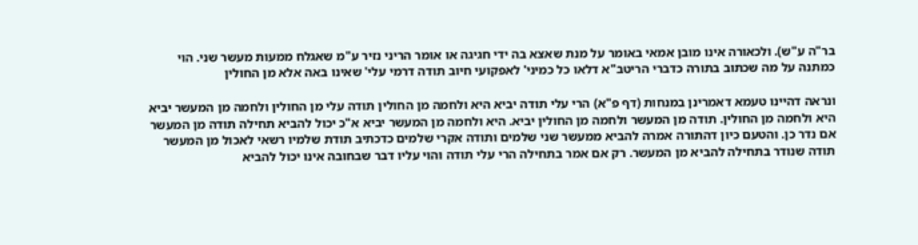בר"ה ע"ש). ולכאורה אינו מובן אמאי באומר על מנת שאצא בה ידי חגיגה או אומר הריני נזיר ע"מ שאגלח ממעות מעשר שני. הוי כמתנה על מה שכתוב בתורה כדברי הריטב"א דלאו כל כמיני' לאפקועי חיוב תודה דרמי עלי' שאינו באה אלא מן החולין

ונראה דהיינו טעמא דאמרינן במנחות (דף פ"א) הרי עלי תודה יביא היא ולחמה מן החולין תודה עלי מן החולין ולחמה מן המעשר יביא היא ולחמה מן החולין. תודה מן המעשר ולחמה מן החולין יביא. היא ולחמה מן המעשר יביא א"כ יכול להביא תחילה תודה מן המעשר אם נדר כן. והטעם כיון דהתורה אמרה להביא ממעשר שני שלמים ותודה אקרי שלמים כדכתיב תודת שלמיו רשאי לאכול מן המעשר תודה שנודר בתחילה להביא מן המעשר. רק אם אמר בתחילה הרי עלי תודה והוי עליו דבר שבחובה אינו יכול להביא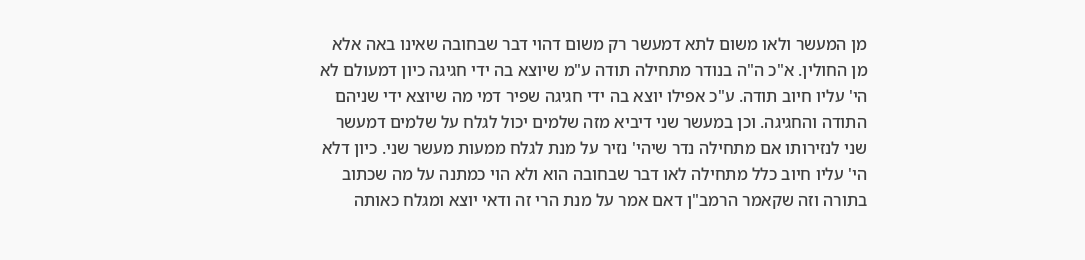מן המעשר ולאו משום לתא דמעשר רק משום דהוי דבר שבחובה שאינו באה אלא מן החולין. א"כ ה"ה בנודר מתחילה תודה ע"מ שיוצא בה ידי חגיגה כיון דמעולם לא הי' עליו חיוב תודה. ע"כ אפילו יוצא בה ידי חגיגה שפיר דמי מה שיוצא ידי שניהם התודה והחגיגה. וכן במעשר שני דיביא מזה שלמים יכול לגלח על שלמים דמעשר שני לנזירותו אם מתחילה נדר שיהי' נזיר על מנת לגלח ממעות מעשר שני. כיון דלא הי' עליו חיוב כלל מתחילה לאו דבר שבחובה הוא ולא הוי כמתנה על מה שכתוב בתורה וזה שקאמר הרמב"ן דאם אמר על מנת הרי זה ודאי יוצא ומגלח כאותה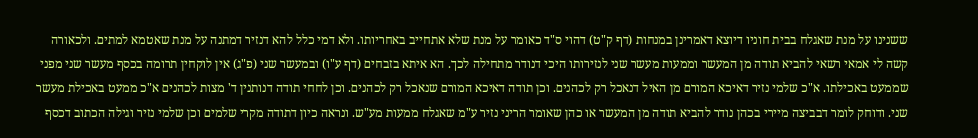ששנינו על מנת שאגלח בבית חוניו דיוצא דאמרינן במנחות (דף ק"ט) דהוי ס"ד כאומר על מנת שלא אתחייב באחריותו. ולא דמי כלל להא דנזיר דמתנה על מנת שאטמא למתים. ולכאורה קשה לי אמאי רשאי להביא תודה מן המעשר וממעות מעשר שני לנזירותו היכי דנודר מתחילה לכך. הא איתא בזבחים (דף ע"ו) ובמעשר שני (פ"ג) אין לוקחין תרומה בכסף מעשר שני מפני שממעט באכילתו. א"כ שלמי נזיר דאיכא המורם מן האיל דנאכל רק לכהנים. וכן תודה דאיכא המורם שנאכל רק לכהנים. וכן לחחי תודה דנותנין ד' מצות לכהנים א"כ ממעט באכילת מעשר שני. ודוחק לומר דבביצה מיירי בכהן נודר להביא תודה מן המעשר או כהן שאומר הריני נזיר ע"מ שאגלח ממעות מע"ש. ונראה כיון דתודה מקרי שלמים וכן שלמי נזיר וגילה הכתוב דכסף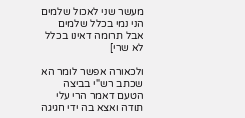מעשר שני לאכול שלמים הני נמי בכלל שלמים אבל תרומה דאינו בכלל לא שרי]

ולכאורה אפשר לומר הא שכתב רש"י בביצה הטעם דאמר הרי עלי תודה ואצא בה ידי חגיגה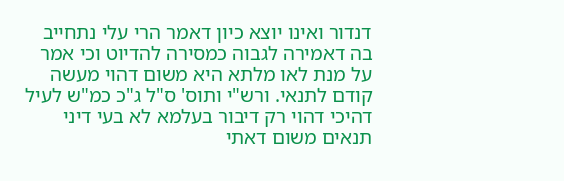דנדור ואינו יוצא כיון דאמר הרי עלי נתחייב בה דאמירה לגבוה כמסירה להדיוט וכי אמר על מנת לאו מלתא היא משום דהוי מעשה קודם לתנאי. ורש"י ותוס' ס"ל ג"כ כמ"ש לעיל דהיכי דהוי רק דיבור בעלמא לא בעי דיני תנאים משום דאתי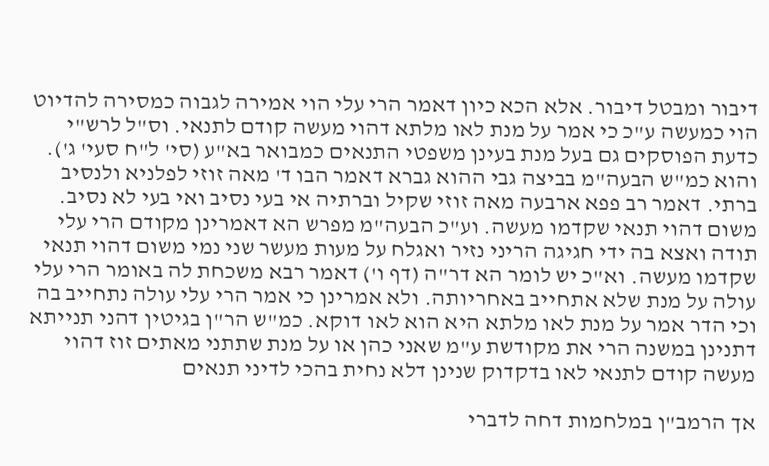דיבור ומבטל דיבור. אלא הכא כיון דאמר הרי עלי הוי אמירה לגבוה כמסירה להדיוט הוי כמעשה ע"כ כי אמר על מנת לאו מלתא דהוי מעשה קודם לתנאי. וס"ל לרש"י כדעת הפוסקים גם בעל מנת בעינן משפטי התנאים כמבואר בא"ע (סי' ל"ח סעי' ג'). והוא כמ"ש הבעה"מ בביצה גבי ההוא גברא דאמר הבו ד' מאה זוזי לפלניא ולנסיב ברתי. דאמר רב פפא ארבעה מאה זוזי שקיל וברתיה אי בעי נסיב ואי בעי לא נסיב. משום דהוי תנאי שקדמו מעשה. וע"כ הבעה"מ מפרש הא דאמרינן מקודם הרי עלי תודה ואצא בה ידי חגיגה הריני נזיר ואגלח על מעות מעשר שני נמי משום דהוי תנאי שקדמו מעשה. וא"כ יש לומר הא דר"ה (דף ו') דאמר רבא משכחת לה באומר הרי עלי עולה על מנת שלא אתחייב באחריותה. ולא אמרינן כי אמר הרי עלי עולה נתחייב בה וכי הדר אמר על מנת לאו מלתא היא הוא לאו דוקא. כמ"ש הר"ן בגיטין דהני תנייתא דתנינן במשנה הרי את מקודשת ע"מ שאני כהן או על מנת שתתני מאתים זוז דהוי מעשה קודם לתנאי לאו בדקדוק שנינן דלא נחית בהכי לדיני תנאים

אך הרמב"ן במלחמות דחה לדברי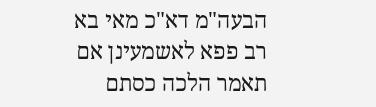הבעה"מ דא"כ מאי בא רב פפא לאשמעינן אם תאמר הלכה כסתם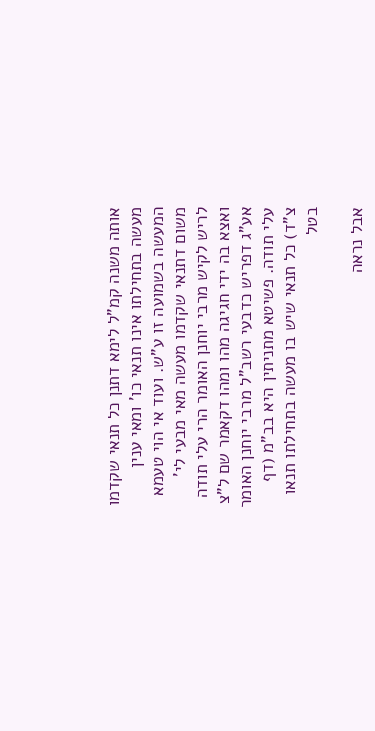אותה משנה קמ"ל לימא דתנן כל תנאי שקדמו מעשה בתחילתו אינו תנאי כו' ומאי ענין המעשה בשמועה זו ע"ש. ועוד אי הוי טעמא משום דתנאי שקדמו מעשה מאי מבעי לי' לריש לקיש מרבי יוחנן האומר הרי עלי תודה ואצא בה ידי חגיגה מהו ומהו דקאמר שם ל"צ אע"ג דפריש כדבעי רשב"ל מרבי יוחנן האומר עלי תודה. פשיטא מתניתין היא בב"מ (דף צ"ד) כל תנאי שיש בו מעשה בתחילתו תנאו בטל

אבל נראה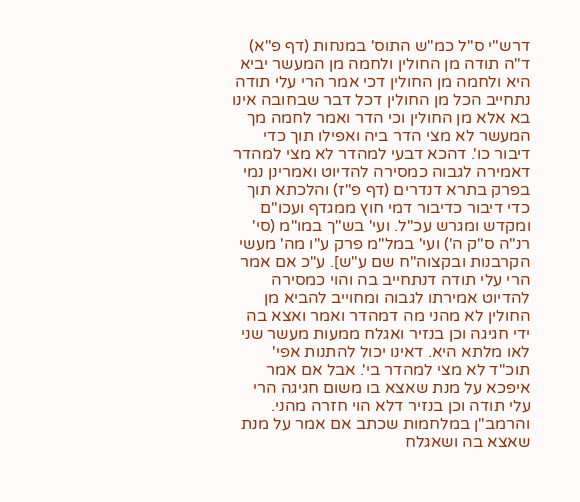דרש"י ס"ל כמ"ש התוס' במנחות (דף פ"א) ד"ה תודה מן החולין ולחמה מן המעשר יביא היא ולחמה מן החולין דכי אמר הרי עלי תודה נתחייב הכל מן החולין דכל דבר שבחובה אינו בא אלא מן החולין וכי הדר ואמר לחמה מך המעשר לא מצי הדר ביה ואפילו תוך כדי דיבור כו'. דהכא דבעי למהדר לא מצי למהדר דאמירה לגבוה כמסירה להדיוט ואמרינן נמי בפרק בתרא דנדרים (דף פ"ז) והלכתא תוך כדי דיבור כדיבור דמי חוץ ממגדף ועכו"ם ומקדש ומגרש עכ"ל. ועי' בש"ך במו"מ (סי' רנ"ה ס"ק ה') ועי' במל"מ פרק ע"ו מה' מעשי הקרבנות ובקצוה"ח שם ע"ש]. ע"כ אם אמר הרי עלי תודה דנתחייב בה והוי כמסירה להדיוט אמירתו לגבוה ומחוייב להביא מן החולין לא מהני מה דמהדר ואמר ואצא בה ידי חגיגה וכן בנזיר ואגלח ממעות מעשר שני לאו מלתא היא. דאינו יכול להתנות אפי' תוכ"ד לא מצי למהדר בי'. אבל אם אמר איפכא על מנת שאצא בו משום חגיגה הרי עלי תודה וכן בנזיר דלא הוי חזרה מהני. והרמב"ן במלחמות שכתב אם אמר על מנת שאצא בה ושאגלח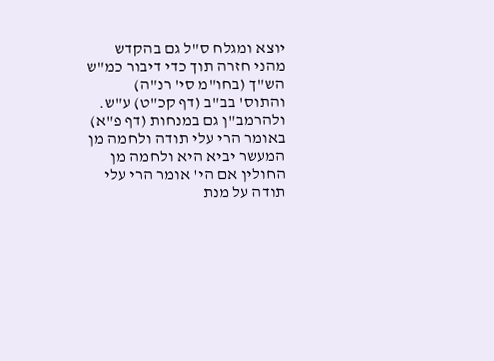יוצא ומגלח ס"ל גם בהקדש מהני חזרה תוך כדי דיבור כמ"ש הש"ך (בחו"מ סי' רנ"ה) והתוס' בב"ב (דף קכ"ט) ע"ש. ולהרמב"ן גם במנחות (דף פ"א) באומר הרי עלי תודה ולחמה מן המעשר יביא היא ולחמה מן החולין אם הי' אומר הרי עלי תודה על מנת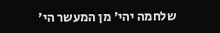שלחמה יהי' מן המעשר הי'